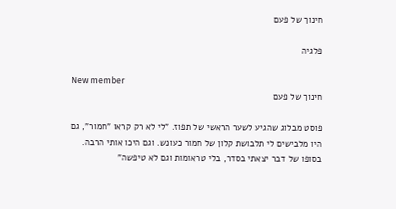חינוך של פעם

פלגיה

New member
חינוך של פעם

פוסט מבלוג שהגיע לשער הראשי של תפוז. "לי לא רק קראו "חמור", גם היו מלבישים לי תלבושת קלון של חמור כעונש. וגם היכו אותי הרבה. בסופו של דבר יצאתי בסדר, בלי טראומות וגם לא טיפשה"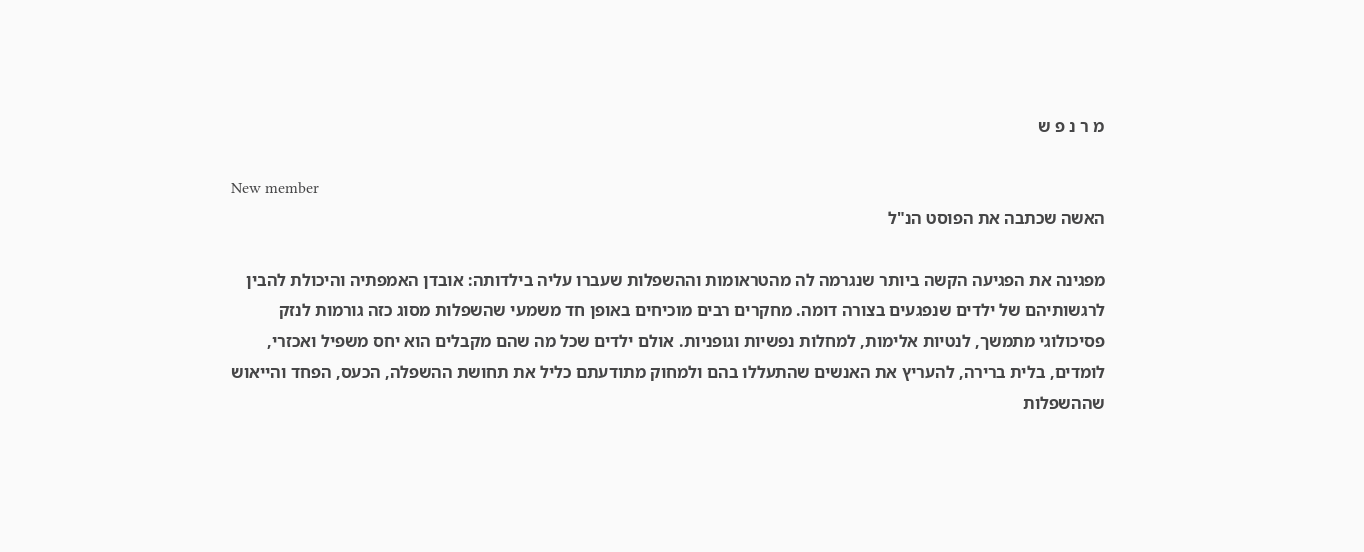מ ר נ פ ש

New member
האשה שכתבה את הפוסט הנ"ל

מפגינה את הפגיעה הקשה ביותר שנגרמה לה מהטראומות וההשפלות שעברו עליה בילדותה: אובדן האמפתיה והיכולת להבין לרגשותיהם של ילדים שנפגעים בצורה דומה. מחקרים רבים מוכיחים באופן חד משמעי שהשפלות מסוג כזה גורמות לנזק פסיכולוגי מתמשך, לנטיות אלימות, למחלות נפשיות וגופניות. אולם ילדים שכל מה שהם מקבלים הוא יחס משפיל ואכזרי, לומדים, בלית ברירה, להעריץ את האנשים שהתעללו בהם ולמחוק מתודעתם כליל את תחושת ההשפלה, הכעס, הפחד והייאוש שההשפלות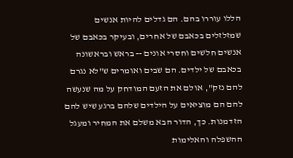הללו עוררו בהם. הם גדלים להיות אנשים שמזלזלים בכאבם של אחרים, ובעיקר בכאבם של אנשים חלשים וחסרי אונים -- בראש ובראשונה בכאבם של ילדים. הם שבים ואומרים ש"לא נגרם להם נזק", אולם את הזעם המודחק על מה שנעשה להם הם מוציאים על הילדים שלהם ברגע שיש להם הזדמנות. כך, הדור הבא משלם את המחיר ומעגל ההשפלה והאלימות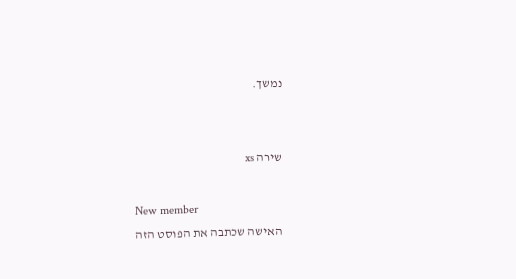נמשך.


שירה xs

New member
האישה שכתבה את הפוסט הזה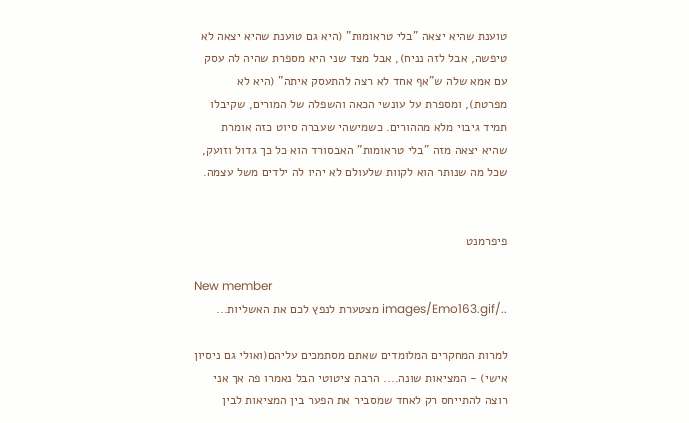טוענת שהיא יצאה "בלי טראומות" (היא גם טוענת שהיא יצאה לא טיפשה, אבל לזה נניח), אבל מצד שני היא מספרת שהיה לה עסק עם אמא שלה ש"אף אחד לא רצה להתעסק איתה" (היא לא מפרטת), ומספרת על עונשי הכאה והשפלה של המורים, שקיבלו תמיד גיבוי מלא מההורים. כשמישהי שעברה סיוט כזה אומרת שהיא יצאה מזה "בלי טראומות" האבסורד הוא כל כך גדול וזועק, שכל מה שנותר הוא לקוות שלעולם לא יהיו לה ילדים משל עצמה.


פיפרמנט

New member
../images/Emo163.gif מצטערת לנפץ לכם את האשליות...

למרות המחקרים המלומדים שאתם מסתמכים עליהם(ואולי גם ניסיון אישי) - המציאות שונה.... הרבה ציטוטי הבל נאמרו פה אך אני רוצה להתייחס רק לאחד שמסביר את הפער בין המציאות לבין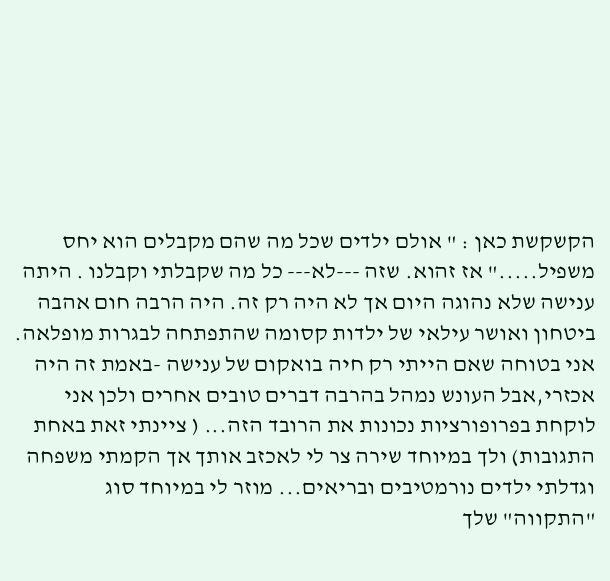הקשקשת כאן : " אולם ילדים שכל מה שהם מקבלים הוא יחס משפיל....." אז זהוא. שזה ---לא--- כל מה שקבלתי וקבלנו . היתה ענישה שלא נהוגה היום אך לא היה רק זה. היה הרבה חום אהבה ביטחון ואושר עילאי של ילדות קסומה שהתפתחה לבגרות מופלאה. אני בטוחה שאם הייתי רק חיה בואקום של ענישה -באמת זה היה אכזרי,אבל העונש נמהל בהרבה דברים טובים אחרים ולכן אני לוקחת בפרופורציות נכונות את הרובד הזה... ( ציינתי זאת באחת התגובות) ולך במיוחד שירה צר לי לאכזב אותך אך הקמתי משפחה וגדלתי ילדים נורמטיבים ובריאים... מוזר לי במיוחד סוג "התקווה" שלך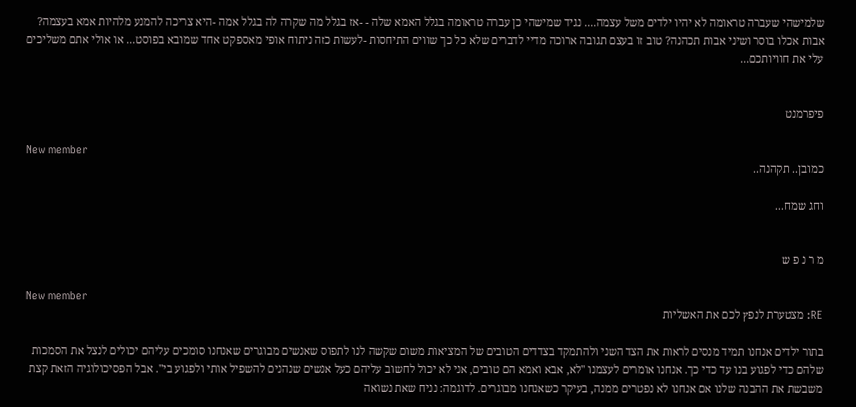שלמישהי שעברה טראומה לא יהיו ילדים משל עצמה.... נגיד שמישהי כן עברה טראומה בגלל האמא שלה - -אז בגלל מה שקרה לה בגלל אמה -היא צריכה להמנע מלהיות אמא בעצמה? אבות אכלו בוסר ושיני אבות תכהנה? טוב זו בעצם תגובה ארוכה מדיי לדברים שלא כל כך שווים התיחסות -לעשות כזה ניתוח אופי מאספקט אחד שמובא בפוסט... או אולי אתם משליכים עלי את חוויותכם...


פיפרמנט

New member
כמובן.. תקהנה..

וחג שמח...


מ ר נ פ ש

New member
RE: מצטערת לנפץ לכם את האשליות

בתור ילדים אנחנו תמיד מנסים לראות את הצד השני ולהתמקד בצדדים הטובים של המציאות משום שקשה לנו לתפוס שאנשים מבוגרים שאנחנו סומכים עליהם יכולים לנצל את הסמכות שלהם כדי לפגוע בנו עד כדי כך. אנחנו אומרים לעצמנו "לא, אבא ואמא הם טובים, אני לא יכול לחשוב עליהם כעל אנשים שנהנים להשפיל אותי ולפגוע בי". אבל הפסיכולוגיה הזאת קצת משבשת את ההבנה שלנו אם אנחנו לא נפטרים ממנה, בעיקר כשאנחנו מבוגרים. לדוגמה: נניח שאת נשואה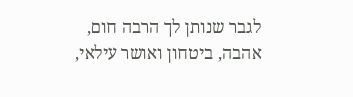לגבר שנותן לך הרבה חום, אהבה, ביטחון ואושר עילאי,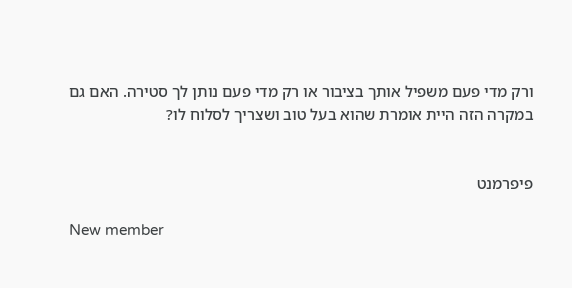ורק מדי פעם משפיל אותך בציבור או רק מדי פעם נותן לך סטירה. האם גם במקרה הזה היית אומרת שהוא בעל טוב ושצריך לסלוח לו?


פיפרמנט

New member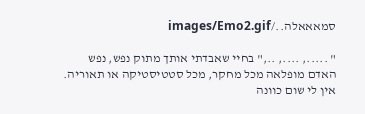סמאאאלה../images/Emo2.gif

" ....., ...., ..," בחיי שאבדתי אותך מתוק נפש, נפש האדם מופלאה מכל מחקר, מכל סטטיסטיקה או תאוריה. אין לי שום כוונה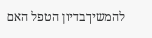להמשיךבדיון הטפל האם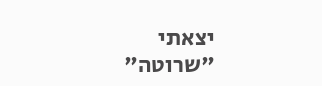יצאתי "שרוטה"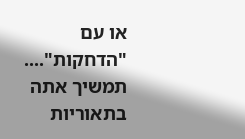או עם "הדחקות".... תמשיך אתה בתאוריות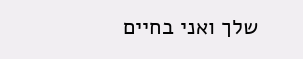שלך ואני בחיים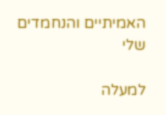האמיתיים והנחמדים שלי

למעלה